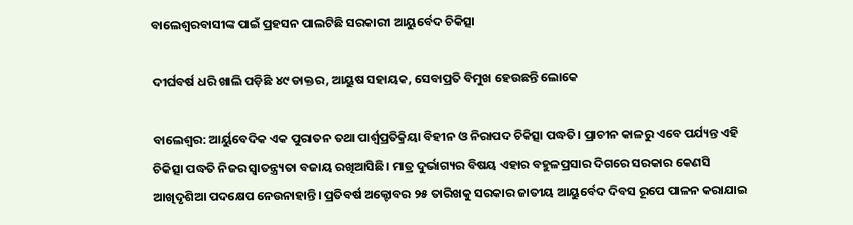ବାଲେଶ୍ୱରବାସୀଙ୍କ ପାଇଁ ପ୍ରହସନ ପାଲଟିଛି ସରକାରୀ ଆୟୁର୍ବେଦ ଚିକିତ୍ସା

ଦୀର୍ଘବର୍ଷ ଧରି ଖାଲି ପଡ଼ିଛି ୪୯ ଡାକ୍ତର, ଆୟୁଷ ସହାୟକ, ସେବାପ୍ରତି ବିମୁଖ ହେଉଛନ୍ତି ଲୋକେ

ବାଲେଶ୍ୱର: ଆର୍ୟୁବେଦିକ ଏକ ପୁରାତନ ତଥା ପାର୍ଶ୍ଵପ୍ରତିକ୍ରିୟା ବିହୀନ ଓ ନିରାପଦ ଚିକିତ୍ସା ପଦ୍ଧତି। ପ୍ରାଚୀନ କାଳରୁ ଏବେ ପର୍ଯ୍ୟନ୍ତ ଏହି ଚିକିତ୍ସା ପଦ୍ଧତି ନିଜର ସ୍ୱାତନ୍ତ୍ର୍ୟତା ବଜାୟ ରଖିଆସିଛି। ମାତ୍ର ଦୁର୍ଭାଗ୍ୟର ବିଷୟ ଏହାର ବହୁଳପ୍ରସାର ଦିଗରେ ସରକାର କେଣସି ଆଖିଦୃଶିଆ ପଦକ୍ଷେପ ନେଉନାହାନ୍ତି। ପ୍ରତିବର୍ଷ ଅକ୍ଟୋବର ୨୫ ତାରିଖକୁ ସରକାର ଜାତୀୟ ଆୟୁର୍ବେଦ ଦିବସ ରୂପେ ପାଳନ କରାଯାଇ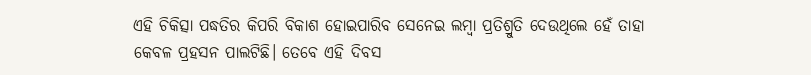ଏହି ଚିକିତ୍ସା ପଦ୍ଧତିର କିପରି ବିକାଶ ହୋଇପାରିବ ସେନେଇ ଲମ୍ବା ପ୍ରତିଶ୍ରୁତି ଦେଉଥିଲେ ହେଁ ତାହା କେବଳ ପ୍ରହସନ ପାଲଟିଛି। ତେବେ ଏହି ଦିବସ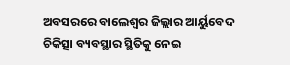ଅବସରରେ ବାଲେଶ୍ୱର ଜିଲ୍ଲାର ଆର୍ୟୁବେଦ ଚିକିତ୍ସା ବ୍ୟବସ୍ଥାର ସ୍ଥିତିକୁ ନେଇ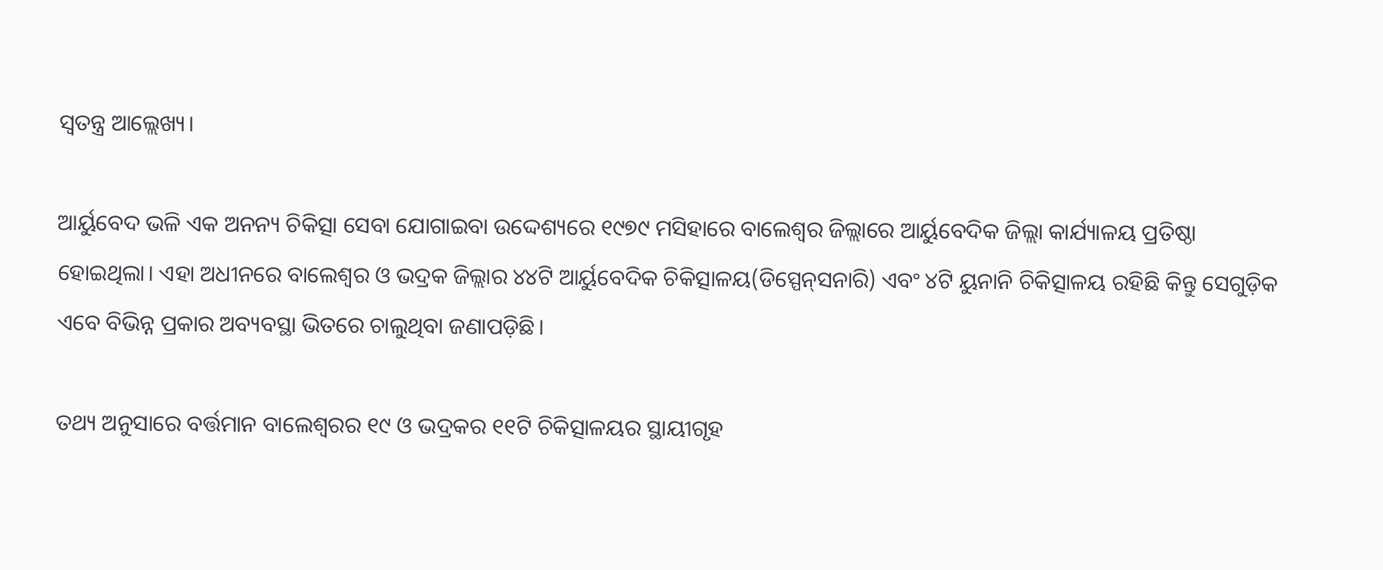ସ୍ୱତନ୍ତ୍ର ଆଲ୍ଲେଖ୍ୟ।

ଆର୍ୟୁବେଦ ଭଳି ଏକ ଅନନ୍ୟ ଚିକିତ୍ସା ସେବା ଯୋଗାଇବା ଉଦ୍ଦେଶ୍ୟରେ ୧୯୭୯ ମସିହାରେ ବାଲେଶ୍ୱର ଜିଲ୍ଲାରେ ଆର୍ୟୁବେଦିକ ଜିଲ୍ଲା କାର୍ଯ୍ୟାଳୟ ପ୍ରତିଷ୍ଠା ହୋଇଥିଲା। ଏହା ଅଧୀନରେ ବାଲେଶ୍ୱର ଓ ଭଦ୍ରକ ଜିଲ୍ଲାର ୪୪ଟି ଆର୍ୟୁବେଦିକ ଚିକିତ୍ସାଳୟ(ଡିସ୍ପେନ୍‌ସନାରି) ଏବଂ ୪ଟି ୟୁନାନି ଚିକିତ୍ସାଳୟ ରହିଛି କିନ୍ତୁ ସେଗୁଡ଼ିକ ଏବେ ବିଭିନ୍ନ ପ୍ରକାର ଅବ୍ୟବସ୍ଥା ଭିତରେ ଚାଲୁଥିବା ଜଣାପଡ଼ିଛି।

ତଥ୍ୟ ଅନୁସାରେ ବର୍ତ୍ତମାନ ବାଲେଶ୍ୱରର ୧୯ ଓ ଭଦ୍ରକର ୧୧ଟି ଚିକିତ୍ସାଳୟର ସ୍ଥାୟୀଗୃହ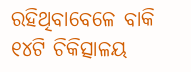ରହିଥିବାବେଳେ ବାକି ୧୪ଟି ଚିକିତ୍ସାଳୟ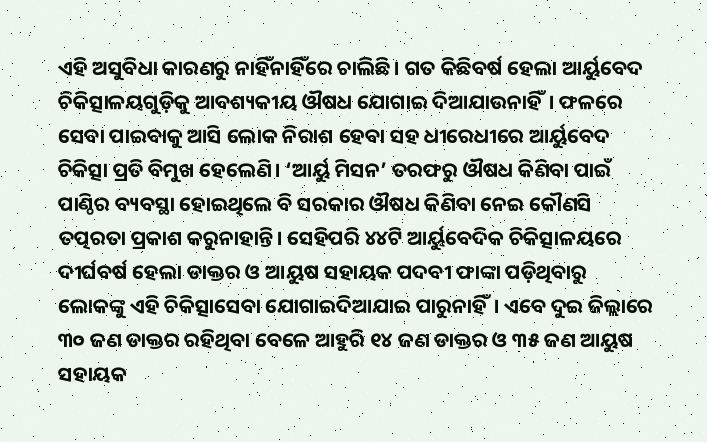ଏହି ଅସୁବିଧା କାରଣରୁ ନାହିଁନାହିଁରେ ଚାଲିଛି। ଗତ କିଛିବର୍ଷ ହେଲା ଆର୍ୟୁବେଦ ଚିକିତ୍ସାଳୟଗୁଡ଼ିକୁ ଆବଶ୍ୟକୀୟ ଔଷଧ ଯୋଗାଇ ଦିଆଯାଉନାହିଁ। ଫଳରେ ସେବା ପାଇବାକୁ ଆସି ଲୋକ ନିରାଶ ହେବା ସହ ଧୀରେଧୀରେ ଆର୍ୟୁବେଦ ଚିକିତ୍ସା ପ୍ରତି ବିମୁଖ ହେଲେଣି। ‘ଆର୍ୟୁ ମିସନ’ ତରଫରୁ ଔଷଧ କିଣିବା ପାଇଁ ପାଣ୍ଠିର ବ୍ୟବସ୍ଥା ହୋଇଥିଲେ ବି ସରକାର ଔଷଧ କିଣିବା ନେଇ କୌଣସି ତତ୍ପରତା ପ୍ରକାଶ କରୁନାହାନ୍ତି। ସେହିପରି ୪୪ଟି ଆର୍ୟୁବେଦିକ ଚିକିତ୍ସାଳୟରେ ଦୀର୍ଘବର୍ଷ ହେଲା ଡାକ୍ତର ଓ ଆୟୁଷ ସହାୟକ ପଦବୀ ଫାଙ୍କା ପଡ଼ିଥିବାରୁ ଲୋକଙ୍କୁ ଏହି ଚିକିତ୍ସାସେବା ଯୋଗାଇଦିଆଯାଇ ପାରୁନାହିଁ। ଏବେ ଦୁଇ ଜିଲ୍ଲାରେ ୩୦ ଜଣ ଡାକ୍ତର ରହିଥିବା ବେଳେ ଆହୁରି ୧୪ ଜଣ ଡାକ୍ତର ଓ ୩୫ ଜଣ ଆୟୁଷ ସହାୟକ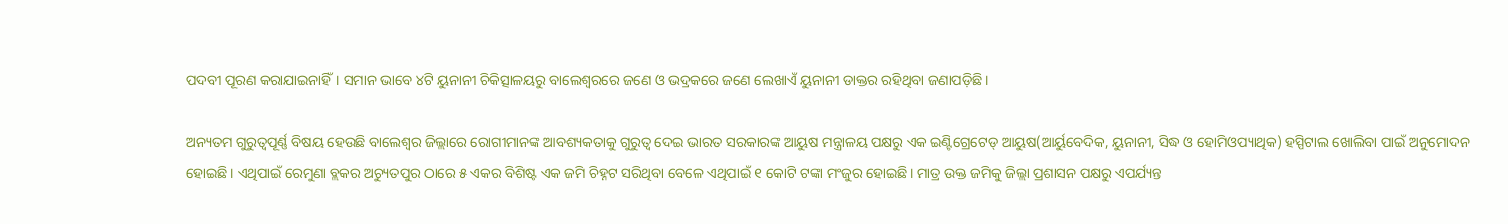ପଦବୀ ପୂରଣ କରାଯାଇନାହିଁ। ସମାନ ଭାବେ ୪ଟି ୟୁନାନୀ ଚିକିତ୍ସାଳୟରୁ ବାଲେଶ୍ୱରରେ ଜଣେ ଓ ଭଦ୍ରକରେ ଜଣେ ଲେଖାଏଁ ୟୁନାନୀ ଡାକ୍ତର ରହିଥିବା ଜଣାପଡ଼ିଛି।

ଅନ୍ୟତମ ଗୁରୁତ୍ୱପୂର୍ଣ୍ଣ ବିଷୟ ହେଉଛି ବାଲେଶ୍ୱର ଜିଲ୍ଲାରେ ରୋଗୀମାନଙ୍କ ଆବଶ୍ୟକତାକୁ ଗୁରୁତ୍ୱ ଦେଇ ଭାରତ ସରକାରଙ୍କ ଆୟୁଷ ମନ୍ତ୍ରାଳୟ ପକ୍ଷରୁ ଏକ ଇଣ୍ଟିଗ୍ରେଟେଡ୍‌ ଆୟୁଷ(ଆର୍ୟୁବେଦିକ, ୟୁନାନୀ, ସିଦ୍ଧ ଓ ହୋମିଓପ୍ୟାଥିକ) ହସ୍ପିଟାଲ ଖୋଲିବା ପାଇଁ ଅନୁମୋଦନ ହୋଇଛି। ଏଥିପାଇଁ ରେମୁଣା ବ୍ଲକର ଅଚ୍ୟୁତପୁର ଠାରେ ୫ ଏକର ବିଶିଷ୍ଟ ଏକ ଜମି ଚିହ୍ନଟ ସରିଥିବା ବେଳେ ଏଥିପାଇଁ ୧ କୋଟି ଟଙ୍କା ମଂଜୁର ହୋଇଛି। ମାତ୍ର ଉକ୍ତ ଜମିକୁ ଜିଲ୍ଲା ପ୍ରଶାସନ ପକ୍ଷରୁ ଏପର୍ଯ୍ୟନ୍ତ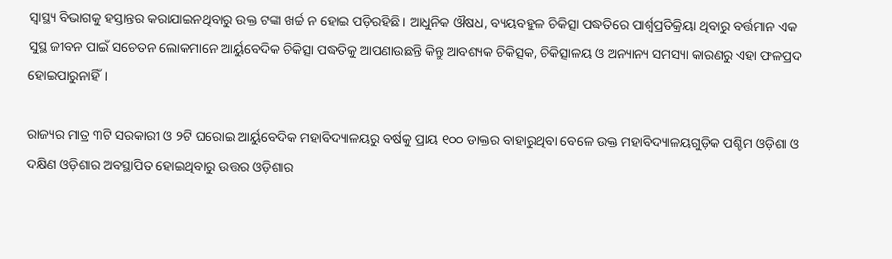ସ୍ୱାସ୍ଥ୍ୟ ବିଭାଗକୁ ହସ୍ତାନ୍ତର କରାଯାଇନଥିବାରୁ ଉକ୍ତ ଟଙ୍କା ଖର୍ଚ୍ଚ ନ ହୋଇ ପଡ଼ିରହିଛି। ଆଧୁନିକ ଔଷଧ, ବ୍ୟୟବହୁଳ ଚିକିତ୍ସା ପଦ୍ଧତିରେ ପାର୍ଶ୍ଵପ୍ରତିକ୍ରିୟା ଥିବାରୁ ବର୍ତ୍ତମାନ ଏକ ସୁସ୍ଥ ଜୀବନ ପାଇଁ ସଚେତନ ଲୋକମାନେ ଆର୍ୟୁବେଦିକ ଚିକିତ୍ସା ପଦ୍ଧତିକୁ ଆପଣାଉଛନ୍ତି କିନ୍ତୁ ଆବଶ୍ୟକ ଚିକିତ୍ସକ, ଚିକିତ୍ସାଳୟ ଓ ଅନ୍ୟାନ୍ୟ ସମସ୍ୟା କାରଣରୁ ଏହା ଫଳପ୍ରଦ ହୋଇପାରୁନାହିଁ।

ରାଜ୍ୟର ମାତ୍ର ୩ଟି ସରକାରୀ ଓ ୨ଟି ଘରୋଇ ଆର୍ୟୁବେଦିକ ମହାବିଦ୍ୟାଳୟରୁ ବର୍ଷକୁ ପ୍ରାୟ ୧୦୦ ଡାକ୍ତର ବାହାରୁଥିବା ବେଳେ ଉକ୍ତ ମହାବିଦ୍ୟାଳୟଗୁଡ଼ିକ ପଶ୍ଚିମ ଓଡ଼ିଶା ଓ ଦକ୍ଷିଣ ଓଡ଼ିଶାର ଅବସ୍ଥାପିତ ହୋଇଥିବାରୁ ଉତ୍ତର ଓଡ଼ିଶାର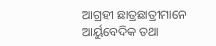ଆଗ୍ରହୀ ଛାତ୍ରଛାତ୍ରୀମାନେ ଆର୍ୟୁବେଦିକ ତଥା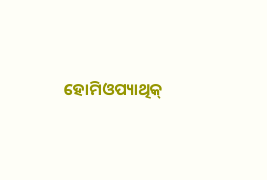ହୋମିଓପ୍ୟାଥିକ୍‌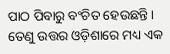ପାଠ ପିବାରୁ ବଂଚିତ ହେଉଛନ୍ତି। ତେଣୁ ଉତ୍ତର ଓଡ଼ିଶାରେ ମଧ୍ୟ ଏକ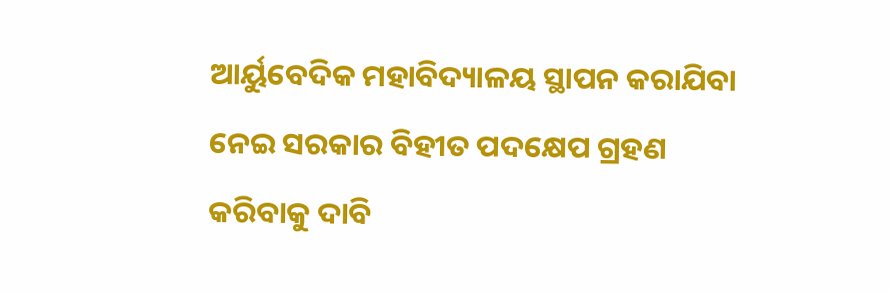ଆର୍ୟୁବେଦିକ ମହାବିଦ୍ୟାଳୟ ସ୍ଥାପନ କରାଯିବା ନେଇ ସରକାର ବିହୀତ ପଦକ୍ଷେପ ଗ୍ରହଣ କରିବାକୁ ଦାବି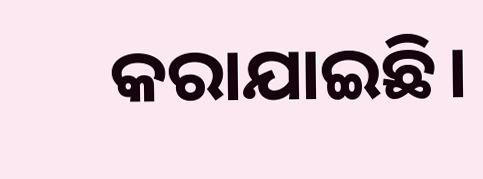କରାଯାଇଛି।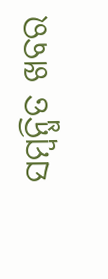ସମ୍ବନ୍ଧିତ ଖବର